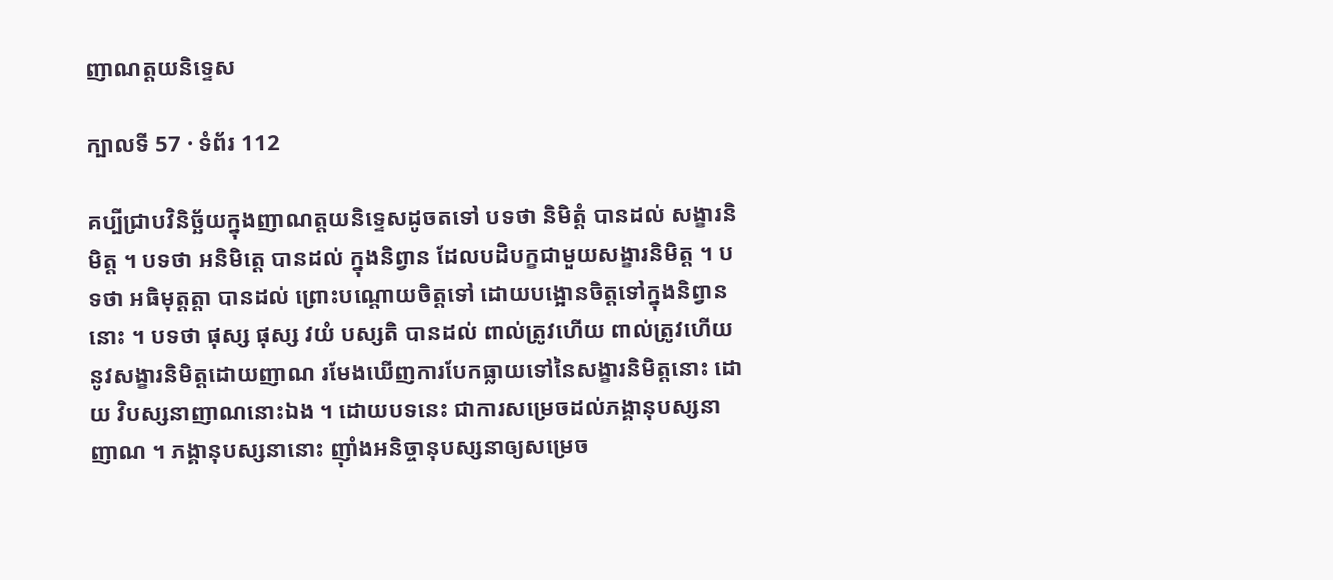ញាណត្តយនិទ្ទេស

ក្បាលទី 57 · ទំព័រ 112

គប្បីជ្រាបវិនិច្ឆ័យក្នុងញាណត្តយនិទ្ទេសដូចតទៅ បទថា និមិត្តំ បានដល់ សង្ខារនិមិត្ត ។ បទថា អនិមិត្តេ បានដល់ ក្នុងនិព្វាន ដែលបដិបក្ខជាមួយសង្ខារនិមិត្ត ។ បទថា អធិមុត្តត្តា បានដល់ ព្រោះបណ្តោយចិត្តទៅ ដោយបង្អោនចិត្តទៅក្នុងនិព្វាននោះ ។ បទថា ផុស្ស ផុស្ស វយំ បស្សតិ បានដល់ ពាល់ត្រូវហើយ ពាល់ត្រូវហើយនូវសង្ខារនិមិត្តដោយញាណ រមែងឃើញការបែកធ្លាយទៅនៃសង្ខារនិមិត្តនោះ ដោយ វិបស្សនាញាណនោះឯង ។ ដោយបទនេះ ជាការសម្រេចដល់ភង្គានុបស្សនាញាណ ។ ភង្គានុបស្សនានោះ ញ៉ាំងអនិច្ចានុបស្សនាឲ្យសម្រេច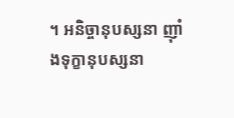។ អនិច្ចានុបស្សនា ញ៉ាំងទុក្ខានុបស្សនា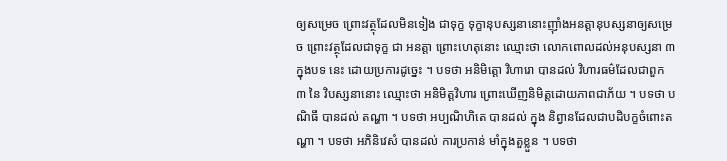ឲ្យសម្រេច ព្រោះវត្ថុដែលមិនទៀង ជាទុក្ខ ទុក្ខានុបស្សនានោះញ៉ាំងអនត្តានុបស្សនាឲ្យសម្រេច ព្រោះវត្ថុដែលជាទុក្ខ ជា អនត្តា ព្រោះហេតុនោះ ឈ្មោះថា លោកពោលដល់អនុបស្សនា ៣ ក្នុងបទ នេះ ដោយប្រការដូច្នេះ ។ បទថា អនិមិត្តោ វិហារោ បានដល់ វិហារធម៌ដែលជាពួក ៣ នៃ វិបស្សនានោះ ឈ្មោះថា អនិមិត្តវិហារ ព្រោះឃើញនិមិត្តដោយភាពជាភ័យ ។ បទថា បណិធឹ បានដល់ តណ្ហា ។ បទថា អប្បណិហិតេ បានដល់ ក្នុង និព្វានដែលជាបដិបក្ខចំពោះតណ្ហា ។ បទថា អភិនិវេសំ បានដល់ ការប្រកាន់ មាំក្នុងតួខ្លួន ។ បទថា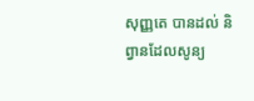សុញ្ញតេ បានដល់ និព្វានដែលសូន្យ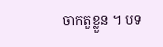ចាកតួខ្លួន ។ បទ